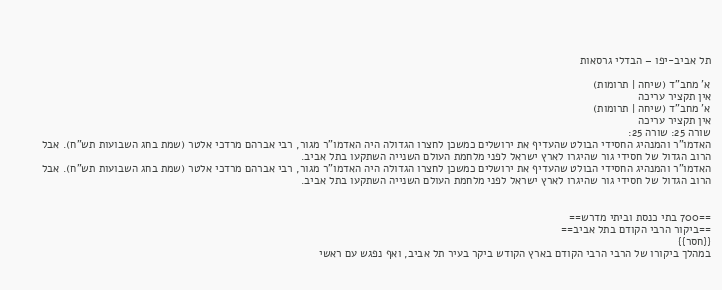תל אביב-יפו – הבדלי גרסאות

א' מחב"ד (שיחה | תרומות)
אין תקציר עריכה
א' מחב"ד (שיחה | תרומות)
אין תקציר עריכה
שורה 25: שורה 25:
האדמו"ר והמנהיג החסידי הבולט שהעדיף את ירושלים כמשכן לחצרו הגדולה היה האדמו"ר מגור, רבי אברהם מרדכי אלטר (שמת בחג השבועות תש"ח). אבל הרוב הגדול של חסידי גור שהיגרו לארץ ישראל לפני מלחמת העולם השנייה השתקעו בתל אביב.
האדמו"ר והמנהיג החסידי הבולט שהעדיף את ירושלים כמשכן לחצרו הגדולה היה האדמו"ר מגור, רבי אברהם מרדכי אלטר (שמת בחג השבועות תש"ח). אבל הרוב הגדול של חסידי גור שהיגרו לארץ ישראל לפני מלחמת העולם השנייה השתקעו בתל אביב.


==700 בתי כנסת וביתי מדרש==
==ביקור הרבי הקודם בתל אביב==
{{חסר}}
במהלך ביקורו של הרבי הרבי הקודם בארץ הקודש ביקר בעיר תל אביב, ואף נפגש עם ראשי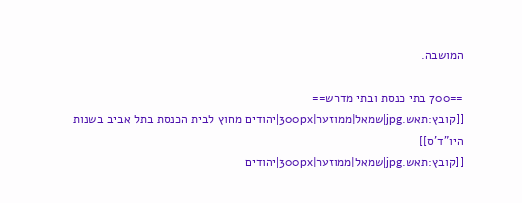המושבה.

==700 בתי כנסת ובתי מדרש==
[[קובץ:תאש.jpg|שמאל|ממוזער|300px|יהודים מחוץ לבית הכנסת בתל אביב בשנות היו"ד'ס]]
[[קובץ:תאש.jpg|שמאל|ממוזער|300px|יהודים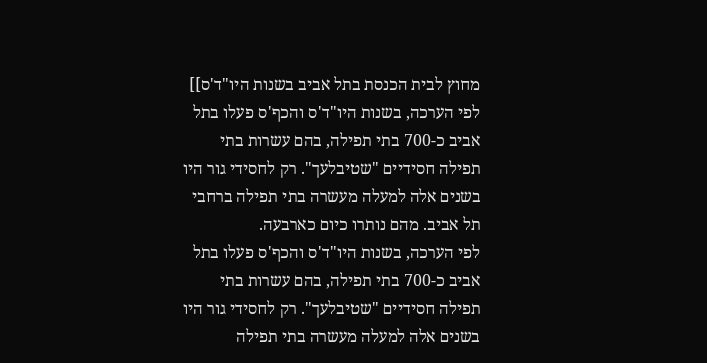מחוץ לבית הכנסת בתל אביב בשנות היו"ד'ס]]
לפי הערכה, בשנות היו"ד'ס והכף'ס פעלו בתל אביב כ-700 בתי תפילה, בהם עשרות בתי תפילה חסידיים "שטיבלעך". רק לחסידי גור היו בשנים אלה למעלה מעשרה בתי תפילה ברחבי תל אביב. מהם נותרו כיום כארבעה.
לפי הערכה, בשנות היו"ד'ס והכף'ס פעלו בתל אביב כ-700 בתי תפילה, בהם עשרות בתי תפילה חסידיים "שטיבלעך". רק לחסידי גור היו בשנים אלה למעלה מעשרה בתי תפילה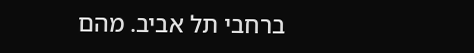ברחבי תל אביב. מהם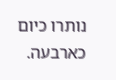נותרו כיום כארבעה.